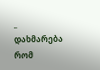_ დახმარება რომ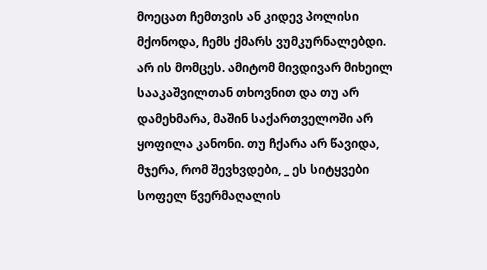მოეცათ ჩემთვის ან კიდევ პოლისი მქონოდა, ჩემს ქმარს ვუმკურნალებდი. არ ის მომცეს. ამიტომ მივდივარ მიხეილ სააკაშვილთან თხოვნით და თუ არ დამეხმარა, მაშინ საქართველოში არ ყოფილა კანონი. თუ ჩქარა არ წავიდა, მჯერა, რომ შევხვდები, _ ეს სიტყვები სოფელ წვერმაღალის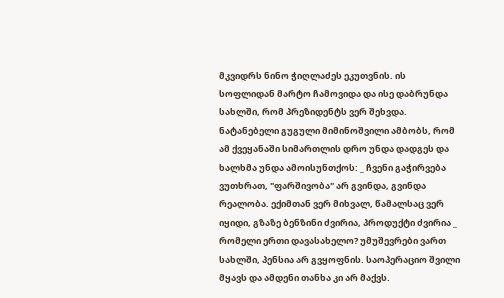მკვიდრს ნინო ჭიღლაძეს ეკუთვნის. ის სოფლიდან მარტო ჩამოვიდა და ისე დაბრუნდა სახლში, რომ პრეზიდენტს ვერ შეხვდა.
ნატანებელი გუგული მიმინოშვილი ამბობს, რომ ამ ქვეყანაში სიმართლის დრო უნდა დადგეს და ხალხმა უნდა ამოისუნთქოს: _ ჩვენი გაჭირვება ვუთხრათ, "ფარშივობა" არ გვინდა, გვინდა რეალობა. ექიმთან ვერ მიხვალ, წამალსაც ვერ იყიდი, გზაზე ბენზინი ძვირია, პროდუქტი ძვირია _ რომელი ერთი დავასახელო? უმუშევრები ვართ სახლში, პენსია არ გვყოფნის. საოპერაციო შვილი მყავს და ამდენი თანხა კი არ მაქვს.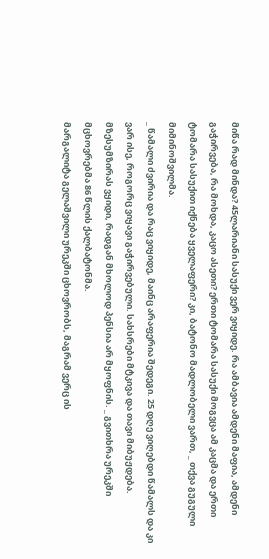მიწა რად მინდა? 45ლარიანი სასუქი ვერ ვიყიდე. რა ამბავია ამდენი მაფია, ამდენი გაჭირვება, რა მოხდა, კაცო ასეთი? ერთი ტომარა სასუქი მოგვცა ამ კაცმა და ერთი ტომარა სასუქით იქნება ყველაფერი? კი, ბატონო მადლობელი ვართ, _ თქვა გუგული მიმინოშვილმა.
_ წამალი ძვირია და რაც ვიყიდე, მაინც არაფერია შედეგი. 25 დღე ვიღებდი წამალს და კი ვარ ისე, როგორც ვიყავი გაჭირვებული. სახსრები მტკივა და თავი მიბუჟდება. მზესუმზირას ვყიდი, რადგან მხოლოდ პენსია არ მყოფნის. _ გვითხრა ურეკში მცხოვრებმა 86 წლის ქალბატონმა.
მარგალიტა გელაშვილი ურეკში ცხოვრობს, მაგრამ ვერც ის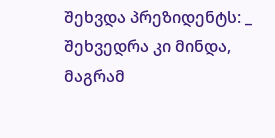შეხვდა პრეზიდენტს: _ შეხვედრა კი მინდა, მაგრამ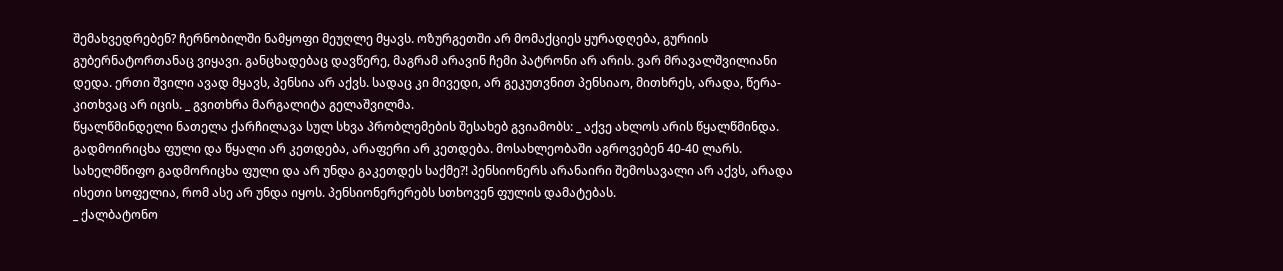შემახვედრებენ? ჩერნობილში ნამყოფი მეუღლე მყავს. ოზურგეთში არ მომაქციეს ყურადღება, გურიის გუბერნატორთანაც ვიყავი. განცხადებაც დავწერე, მაგრამ არავინ ჩემი პატრონი არ არის. ვარ მრავალშვილიანი დედა. ერთი შვილი ავად მყავს, პენსია არ აქვს. სადაც კი მივედი, არ გეკუთვნით პენსიაო, მითხრეს, არადა, წერა-კითხვაც არ იცის. _ გვითხრა მარგალიტა გელაშვილმა.
წყალწმინდელი ნათელა ქარჩილავა სულ სხვა პრობლემების შესახებ გვიამობს: _ აქვე ახლოს არის წყალწმინდა. გადმოირიცხა ფული და წყალი არ კეთდება, არაფერი არ კეთდება. მოსახლეობაში აგროვებენ 40-40 ლარს. სახელმწიფო გადმორიცხა ფული და არ უნდა გაკეთდეს საქმე?! პენსიონერს არანაირი შემოსავალი არ აქვს, არადა ისეთი სოფელია, რომ ასე არ უნდა იყოს. პენსიონერერებს სთხოვენ ფულის დამატებას.
_ ქალბატონო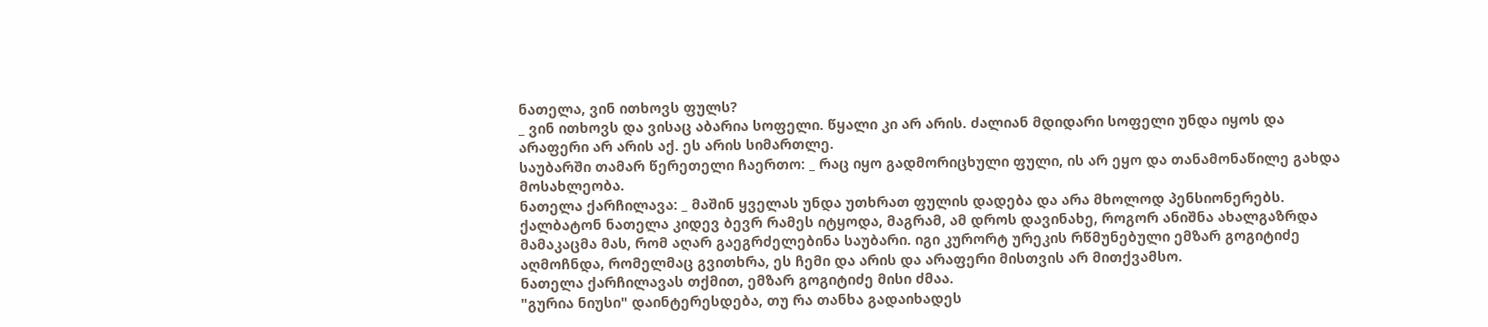ნათელა, ვინ ითხოვს ფულს?
_ ვინ ითხოვს და ვისაც აბარია სოფელი. წყალი კი არ არის. ძალიან მდიდარი სოფელი უნდა იყოს და არაფერი არ არის აქ. ეს არის სიმართლე.
საუბარში თამარ წერეთელი ჩაერთო: _ რაც იყო გადმორიცხული ფული, ის არ ეყო და თანამონაწილე გახდა მოსახლეობა.
ნათელა ქარჩილავა: _ მაშინ ყველას უნდა უთხრათ ფულის დადება და არა მხოლოდ პენსიონერებს.
ქალბატონ ნათელა კიდევ ბევრ რამეს იტყოდა, მაგრამ, ამ დროს დავინახე, როგორ ანიშნა ახალგაზრდა მამაკაცმა მას, რომ აღარ გაეგრძელებინა საუბარი. იგი კურორტ ურეკის რწმუნებული ემზარ გოგიტიძე აღმოჩნდა, რომელმაც გვითხრა, ეს ჩემი და არის და არაფერი მისთვის არ მითქვამსო.
ნათელა ქარჩილავას თქმით, ემზარ გოგიტიძე მისი ძმაა.
"გურია ნიუსი" დაინტერესდება, თუ რა თანხა გადაიხადეს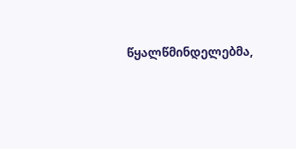წყალწმინდელებმა,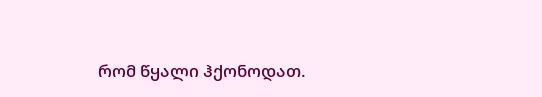რომ წყალი ჰქონოდათ.